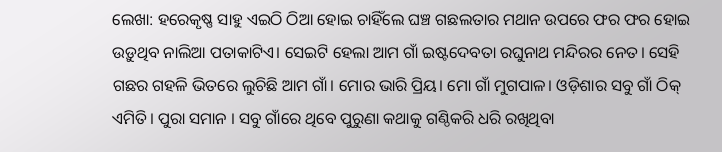ଲେଖା: ହରେକୃଷ୍ଣ ସାହୁ ଏଇଠି ଠିଆ ହୋଇ ଚାହିଁଲେ ଘଞ୍ଚ ଗଛଲତାର ମଥାନ ଉପରେ ଫର ଫର ହୋଇ ଉଡ଼ୁଥିବ ନାଲିଆ ପତାକାଟିଏ। ସେଇଟି ହେଲା ଆମ ଗାଁ ଇଷ୍ଟଦେବତା ରଘୁନାଥ ମନ୍ଦିରର ନେତ। ସେହି ଗଛର ଗହଳି ଭିତରେ ଲୁଚିଛି ଆମ ଗାଁ। ମୋର ଭାରି ପ୍ରିୟ। ମୋ ଗାଁ ମୁଗପାଳ। ଓଡ଼ିଶାର ସବୁ ଗାଁ ଠିକ୍ ଏମିତି। ପୁରା ସମାନ । ସବୁ ଗାଁରେ ଥିବେ ପୁରୁଣା କଥାକୁ ଗଣ୍ଠିକରି ଧରି ରଖିଥିବା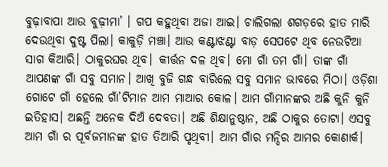ବୁଢ଼ାବାପା ଆଉ ବୁଢ଼ୀମା’ । ଗପ କହୁଥିବା ଅଜା ଆଇ। ଚାଲିଗଲା ଶଗଡ଼ରେ ହାତ ମାରି ଦେଉଥିବା ଦୁଷ୍ଟ ପିଲା। କାକୁଡ଼ି ମଞ୍ଚା। ଆଉ କଣ୍ଟାଝଣ୍ଟା ବାଡ଼ ସେପଟେ ଥିବ ନେଉଟିଆ ସାଗ କିଆରି। ଠାକୁରଘର ଥିବ। କୀର୍ତ୍ତନ ଦଳ ଥିବ। ମୋ ଗାଁ ତମ ଗାଁ। ତାଙ୍କ ଗାଁ ଆପଣଙ୍କ ଗାଁ ସବୁ ସମାନ। ଆଖି ବୁଜି ଗନ୍ଧ ବାରିଲେ ସବୁ ସମାନ ଭାବରେ ମିଠା। ଓଡ଼ିଶା ଗୋଟେ ଗାଁ ହେଲେ ଗାଁ’ଟିମାନ ଆମ ମାଆର କୋଳ। ଆମ ଗାଁମାନଙ୍କର ଅଛି କୁନି କୁନି ଇତିହାସ। ଅଛନ୍ତି ଅନେକ ଦିଅଁ ଦେବତା। ଅଛି ଶିକ୍ଷାନୁଷ୍ଠାନ, ଅଛି ଠାକୁର ତୋଟା। ଏସବୁ ଆମ ଗାଁ ର ପୂର୍ବଜମାନଙ୍କ ହାତ ତିଆରି ପୃଥିବୀ। ଆମ ଗାଁର ମନ୍ଦିର ଆମର କୋଣାର୍କ।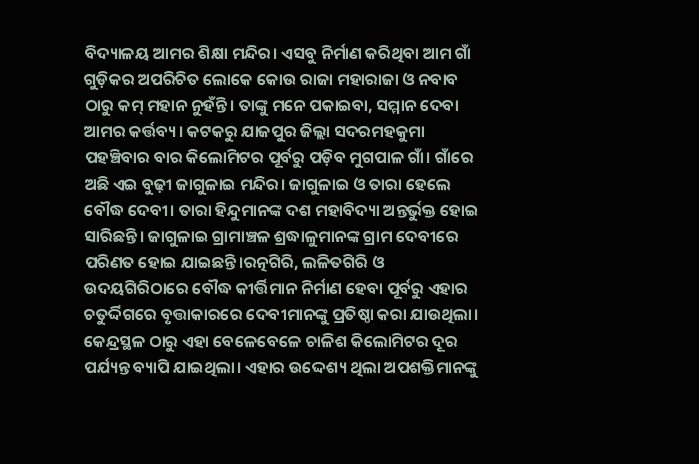ବିଦ୍ୟାଳୟ ଆମର ଶିକ୍ଷା ମନ୍ଦିର। ଏସବୁ ନିର୍ମାଣ କରିଥିବା ଆମ ଗାଁ ଗୁଡ଼ିକର ଅପରିଚିତ ଲୋକେ କୋଉ ରାଜା ମହାରାଜା ଓ ନବାବ ଠାରୁ କମ୍ ମହାନ ନୁହଁନ୍ତି। ତାଙ୍କୁ ମନେ ପକାଇବା, ସମ୍ମାନ ଦେବା ଆମର କର୍ତ୍ତବ୍ୟ। କଟକରୁ ଯାଜପୁର ଜିଲ୍ଲା ସଦରମହକୁମା ପହଞ୍ଚିବାର ବାର କିଲୋମିଟର ପୂର୍ବରୁ ପଡ଼ିବ ମୁଗପାଳ ଗାଁ। ଗାଁରେ ଅଛି ଏଇ ବୁଢ଼ୀ ଜାଗୁଳାଇ ମନ୍ଦିର। ଜାଗୁଳାଇ ଓ ତାରା ହେଲେ ବୌଦ୍ଧ ଦେବୀ। ତାରା ହିନ୍ଦୁମାନଙ୍କ ଦଶ ମହାବିଦ୍ୟା ଅନ୍ତର୍ଭୁକ୍ତ ହୋଇ ସାରିଛନ୍ତି। ଜାଗୁଳାଇ ଗ୍ରାମାଞ୍ଚଳ ଶ୍ରଦ୍ଧାଳୁମାନଙ୍କ ଗ୍ରାମ ଦେବୀରେ ପରିଣତ ହୋଇ ଯାଇଛନ୍ତି।ରତ୍ନଗିରି, ଲଳିତଗିରି ଓ ଉଦୟଗିରିଠାରେ ବୌଦ୍ଧ କୀର୍ତ୍ତିମାନ ନିର୍ମାଣ ହେବା ପୂର୍ବରୁ ଏହାର ଚତୁର୍ଦ୍ଦିଗରେ ବୃତ୍ତାକାରରେ ଦେବୀମାନଙ୍କୁ ପ୍ରତିଷ୍ଠା କରା ଯାଉଥିଲା। କେନ୍ଦ୍ରସ୍ଥଳ ଠାରୁ ଏହା ବେଳେବେଳେ ଚାଳିଶ କିଲୋମିଟର ଦୂର ପର୍ଯ୍ୟନ୍ତ ବ୍ୟାପି ଯାଇଥିଲା। ଏହାର ଉଦ୍ଦେଶ୍ୟ ଥିଲା ଅପଶକ୍ତିମାନଙ୍କୁ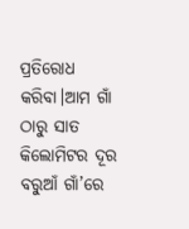ପ୍ରତିରୋଧ କରିବା।ଆମ ଗାଁ ଠାରୁ ସାତ କିଲୋମିଟର ଦୂର ବରୁଆଁ ଗାଁ’ରେ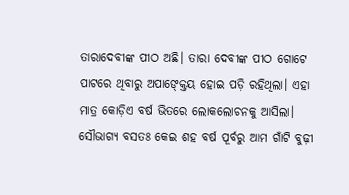ତାରାଦେବୀଙ୍କ ପୀଠ ଅଛି। ତାରା ଦେବୀଙ୍କ ପୀଠ ଗୋଟେ ପାଟରେ ଥିବାରୁ ଅପାଙ୍କ୍ତେୟ ହୋଇ ପଡ଼ି ରହିଥିଲା। ଏହା ମାତ୍ର କୋଡ଼ିଏ ବର୍ଷ ଭିତରେ ଲୋକଲୋଚନକୁ ଆସିଲା। ସୌଭାଗ୍ୟ ବସତଃ କେଇ ଶହ ବର୍ଷ ପୂର୍ବରୁ ଆମ ଗାଁଟି ବୁଢ଼ୀ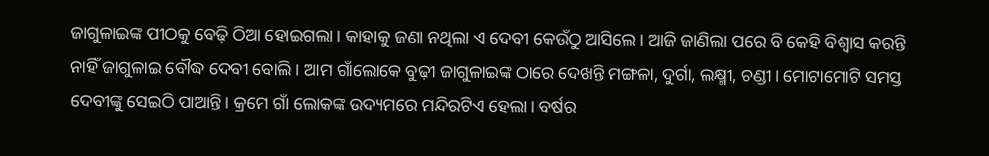ଜାଗୁଳାଇଙ୍କ ପୀଠକୁ ବେଢ଼ି ଠିଆ ହୋଇଗଲା। କାହାକୁ ଜଣା ନଥିଲା ଏ ଦେବୀ କେଉଁଠୁ ଆସିଲେ। ଆଜି ଜାଣିଲା ପରେ ବି କେହି ବିଶ୍ୱାସ କରନ୍ତି ନାହିଁ ଜାଗୁଳାଇ ବୌଦ୍ଧ ଦେବୀ ବୋଲି। ଆମ ଗାଁଲୋକେ ବୁଢ଼ୀ ଜାଗୁଳାଇଙ୍କ ଠାରେ ଦେଖନ୍ତି ମଙ୍ଗଳା, ଦୁର୍ଗା, ଲକ୍ଷ୍ମୀ, ଚଣ୍ଡୀ। ମୋଟାମୋଟି ସମସ୍ତ ଦେବୀଙ୍କୁ ସେଇଠି ପାଆନ୍ତି। କ୍ରମେ ଗାଁ ଲୋକଙ୍କ ଉଦ୍ୟମରେ ମନ୍ଦିରଟିଏ ହେଲା। ବର୍ଷର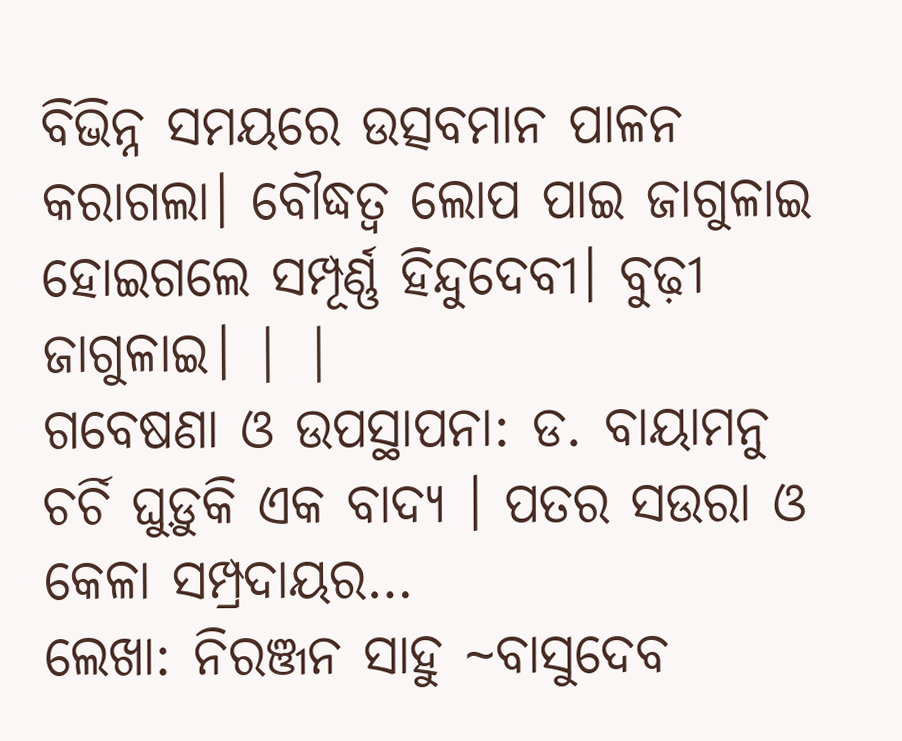ବିଭିନ୍ନ ସମୟରେ ଉତ୍ସବମାନ ପାଳନ କରାଗଲା। ବୌଦ୍ଧତ୍ୱ ଲୋପ ପାଇ ଜାଗୁଳାଇ ହୋଇଗଲେ ସମ୍ପୂର୍ଣ୍ଣ ହିନ୍ଦୁଦେବୀ। ବୁଢ଼ୀ ଜାଗୁଳାଇ। | |
ଗବେଷଣା ଓ ଉପସ୍ଥାପନା: ଡ. ବାୟାମନୁ ଚର୍ଚି ଘୁଡ଼ୁକି ଏକ ବାଦ୍ୟ । ପତର ସଉରା ଓ କେଳା ସମ୍ପ୍ରଦାୟର…
ଲେଖା: ନିରଞ୍ଜନ ସାହୁ ~ବାସୁଦେବ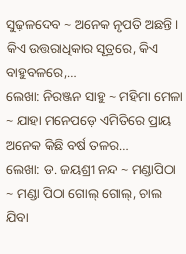ସୁଢ଼ଳଦେବ ~ ଅନେକ ନୃପତି ଅଛନ୍ତି । କିଏ ଉତ୍ତରାଧିକାର ସୂତ୍ରରେ, କିଏ ବାହୁବଳରେ,…
ଲେଖା: ନିରଞ୍ଜନ ସାହୁ ~ ମହିମା ମେଳା ~ ଯାହା ମନେପଡ଼େ ଏମିତିରେ ପ୍ରାୟ ଅନେକ କିଛି ବର୍ଷ ତଳର…
ଲେଖା: ଡ. ଜୟଶ୍ରୀ ନନ୍ଦ ~ ମଣ୍ଡାପିଠା ~ ମଣ୍ଡା ପିଠା ଗୋଲ୍ ଗୋଲ୍, ଚାଲ ଯିବା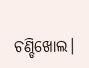ଚଣ୍ଡିଖୋଲ।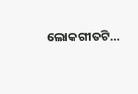ଲୋକଗୀତଟି…